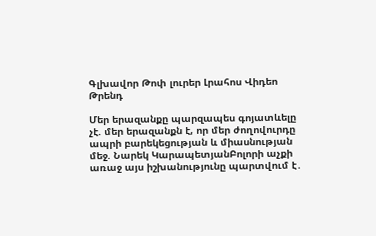Գլխավոր Թոփ լուրեր Լրահոս Վիդեո Թրենդ

Մեր երազանքը պարզապես գոյատևելը չէ. մեր երազանքն է, որ մեր ժողովուրդը ապրի բարեկեցության և միասնության մեջ. Նարեկ ԿարապետյանԲոլորի աչքի առաջ այս իշխանությունը պարտվում է․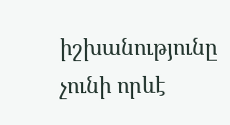իշխանությունը չունի որևէ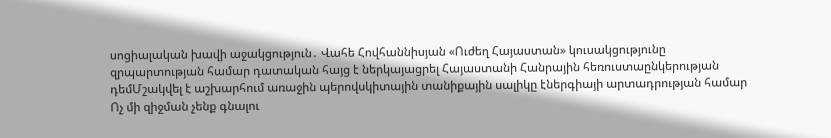սոցիալական խավի աջակցություն․ Վահե Հովհաննիսյան «Ուժեղ Հայաստան» կուսակցությունը զրպարտության համար դատական հայց է ներկայացրել Հայաստանի Հանրային հեռուստաընկերության դեմՄշակվել է աշխարհում առաջին պերովսկիտային տանիքային սալիկը էներգիայի արտադրության համար Ոչ մի զիջման չենք գնալու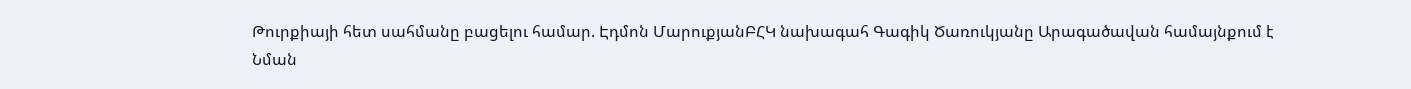Թուրքիայի հետ սահմանը բացելու համար. Էդմոն ՄարուքյանԲՀԿ նախագահ Գագիկ Ծառուկյանը Արագածավան համայնքում է Նման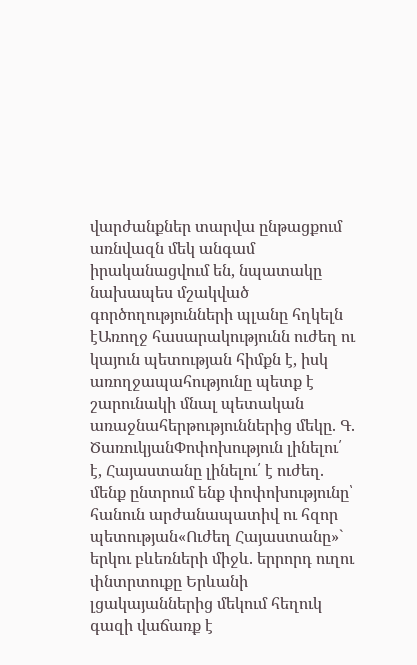վարժանքներ տարվա ընթացքում առնվազն մեկ անգամ իրականացվում են, նպատակը նախապես մշակված գործողությունների պլանը հղկելն էԱռողջ հասարակությունն ուժեղ ու կայուն պետության հիմքն է, իսկ առողջապահությունը պետք է շարունակի մնալ պետական առաջնահերթություններից մեկը. Գ. ԾառուկյանՓոփոխություն լինելու՛ է, Հայաստանը լինելու՛ է ուժեղ. մենք ընտրում ենք փոփոխությունը՝ հանուն արժանապատիվ ու հզոր պետության«Ուժեղ Հայաստանը»` երկու բևեռների միջև. երրորդ ուղու փնտրտուքը Երևանի լցակայաններից մեկում հեղուկ գազի վաճառք է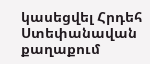կասեցվել Հրդեհ Ստեփանավան քաղաքում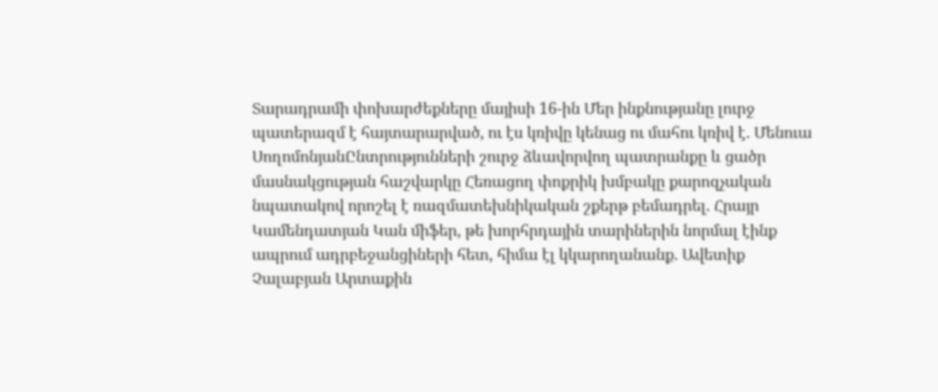Տարադրամի փոխարժեքները մայիսի 16-ին Մեր ինքնությանը լուրջ պատերազմ է հայտարարված, ու էս կռիվը կենաց ու մահու կռիվ է. Մենուա ՍողոմոնյանԸնտրությունների շուրջ ձևավորվող պատրանքը և ցածր մասնակցության հաշվարկը Հեռացող փոքրիկ խմբակը քարոզչական նպատակով որոշել է ռազմատեխնիկական շքերթ բեմադրել. Հրայր Կամենդատյան Կան միֆեր, թե խորհրդային տարիներին նորմալ էինք ապրում ադրբեջանցիների հետ, հիմա էլ կկարողանանք. Ավետիք Չալաբյան Արտաքին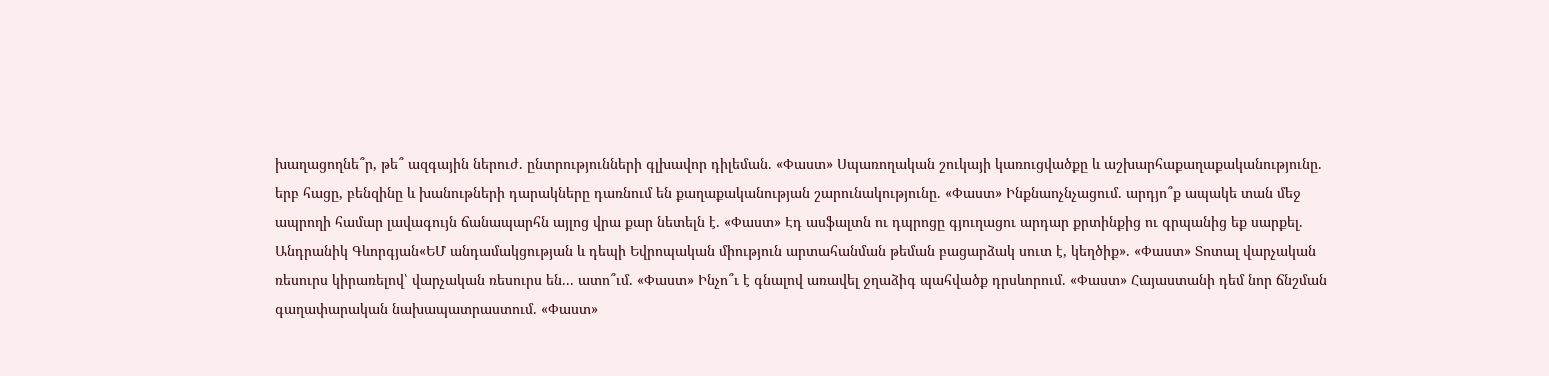խաղացողնե՞ր, թե՞ ազգային ներուժ. ընտրությունների գլխավոր դիլեման. «Փաստ» Սպառողական շուկայի կառուցվածքը և աշխարհաքաղաքականությունը. երբ հացը, բենզինը և խանութների դարակները դառնում են քաղաքականության շարունակությունը. «Փաստ» Ինքնաոչնչացում. արդյո՞ք ապակե տան մեջ ապրողի համար լավագույն ճանապարհն այլոց վրա քար նետելն է. «Փաստ» Էդ ասֆալտն ու դպրոցը գյուղացու արդար քրտինքից ու գրպանից եք սարքել. Անդրանիկ Գևորգյան«ԵՄ անդամակցության և դեպի Եվրոպական միություն արտահանման թեման բացարձակ սուտ է, կեղծիք». «Փաստ» Տոտալ վարչական ռեսուրս կիրառելով՝ վարչական ռեսուրս են... ատո՞ւմ. «Փաստ» Ինչո՞ւ է գնալով առավել ջղաձիգ պահվածք դրսևորում. «Փաստ» Հայաստանի դեմ նոր ճնշման գաղափարական նախապատրաստում. «Փաստ»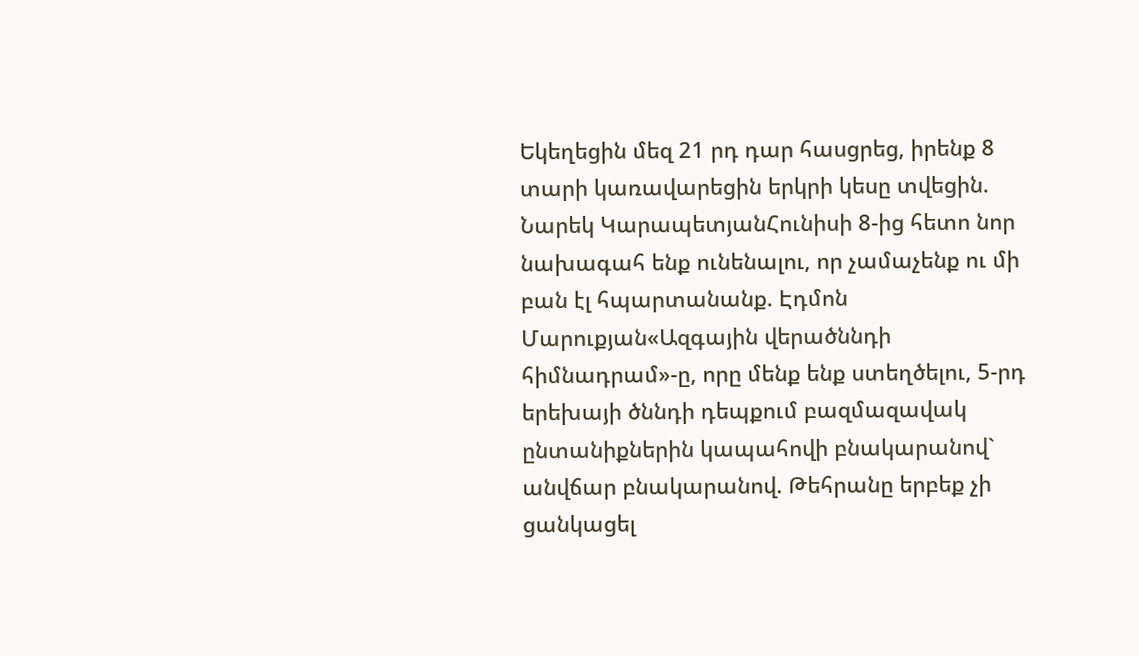Եկեղեցին մեզ 21 րդ դար հասցրեց, իրենք 8 տարի կառավարեցին երկրի կեսը տվեցին. Նարեկ ԿարապետյանՀունիսի 8-ից հետո նոր նախագահ ենք ունենալու, որ չամաչենք ու մի բան էլ հպարտանանք. Էդմոն Մարուքյան«Ազգային վերածննդի հիմնադրամ»-ը, որը մենք ենք ստեղծելու, 5-րդ երեխայի ծննդի դեպքում բազմազավակ ընտանիքներին կապահովի բնակարանով` անվճար բնակարանով. Թեհրանը երբեք չի ցանկացել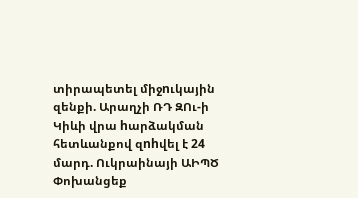տիրապետել միջnւկային զենքի. Արաղչի ՌԴ ԶՈւ-ի Կիևի վրա hարձակման հետևանքով զnhվել է 24 մարդ. Ուկրաինայի ԱԻՊԾ Փոխանցեք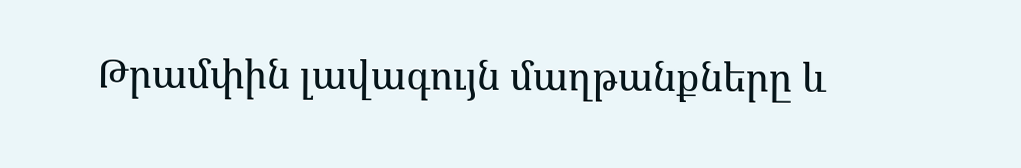Թրամփին լավագույն մաղթանքները և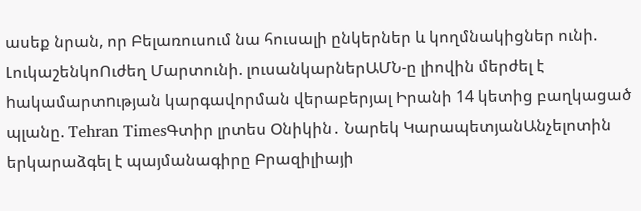ասեք նրան, որ Բելառուսում նա հուսալի ընկերներ և կողմնակիցներ ունի. ԼուկաշենկոՈւժեղ Մարտունի. լուսանկարներԱՄՆ-ը լիովին մերժել է hակամարտnւթյան կարգավորման վերաբերյալ Իրանի 14 կետից բաղկացած պլանը. Tehran TimesԳտիր լրտես Օնիկին․ Նարեկ ԿարապետյանԱնչելոտին երկարաձգել է պայմանագիրը Բրազիլիայի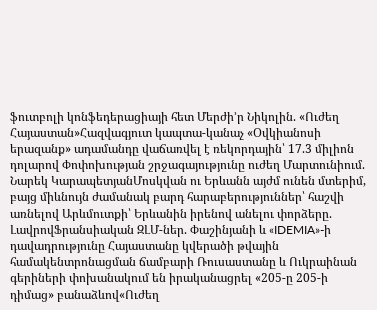ֆուտբոլի կոնֆեդերացիայի հետ Մերժի’ր Նիկոլին. «Ուժեղ Հայաստան»Հազվագյուտ կապտա-կանաչ «Օվկիանոսի երազանք» ադամանդը վաճառվել է ռեկորդային՝ 17.3 միլիոն դոլարով Փոփոխության շրջագայությունը ուժեղ Մարտունիում. Նարեկ ԿարապետյանՄոսկվան ու Երևանն այժմ ունեն մտերիմ, բայց միևնույն ժամանակ բարդ հարաբերություններ՝ հաշվի առնելով Արևմուտքի՝ Երևանին իրենով անելու փորձերը. ԼավրովՖրանսիական ԶԼՄ-ներ. Փաշինյանի և «IDEMIA»-ի դավադրությունը Հայաստանը կվերածի թվային համակենտրոնացման ճամբարի Ռուսաստանը և Ուկրաինան գերիների փոխանակում են իրականացրել «205-ը 205-ի դիմաց» բանաձևով«Ուժեղ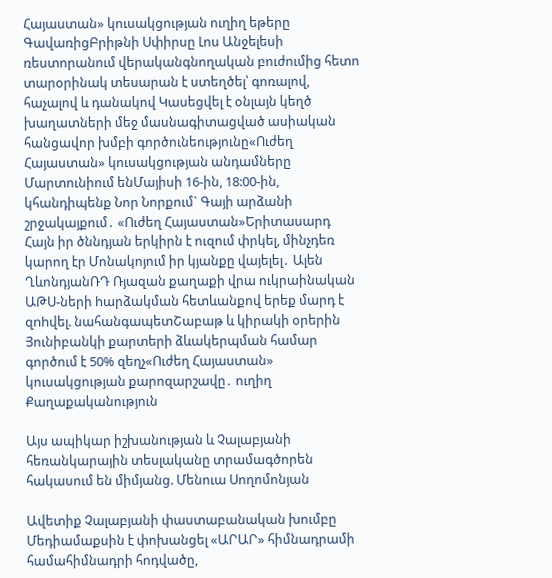Հայաստան» կուսակցության ուղիղ եթերը ԳավառիցԲրիթնի Սփիրսը Լոս Անջելեսի ռեստորանում վերականգնողական բուժումից հետո տարօրինակ տեսարան է ստեղծել՝ գոռալով, հաչալով և դանակով Կասեցվել է օնլայն կեղծ խաղատների մեջ մասնագիտացված ասիական հանցավոր խմբի գործունեությունը«Ուժեղ Հայաստան» կուսակցության անդամները Մարտունիում ենՄայիսի 16-ին, 18:00-ին, կհանդիպենք Նոր Նորքում` Գայի արձանի շրջակայքում․ «Ուժեղ Հայաստան»Երիտասարդ Հայն իր ծննդյան երկիրն է ուզում փրկել, մինչդեռ կարող էր Մոնակոյում իր կյանքը վայելել․ Ալեն ՂևոնդյանՌԴ Ռյազան քաղաքի վրա ուկրաինական ԱԹՍ-ների hարձակման հետևանքով երեք մարդ է զnhվել. նահանգապետՇաբաթ և կիրակի օրերին Յունիբանկի քարտերի ձևակերպման համար գործում է 50% զեղչ«Ուժեղ Հայաստան» կուսակցության քարոզարշավը․ ուղիղ
Քաղաքականություն

Այս ապիկար իշխանության և Չալաբյանի հեռանկարային տեսլականը տրամագծորեն հակասում են միմյանց. Մենուա Սողոմոնյան

Ավետիք Չալաբյանի փաստաբանական խումբը Մեդիամաքսին է փոխանցել «ԱՐԱՐ» հիմնադրամի համահիմնադրի հոդվածը,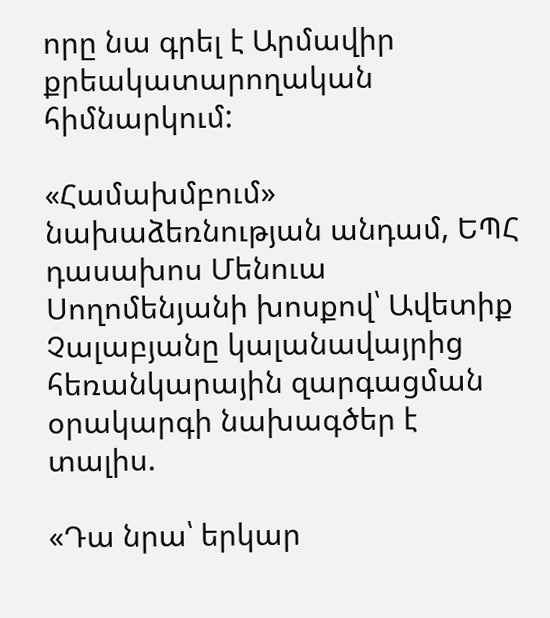որը նա գրել է Արմավիր քրեակատարողական հիմնարկում:

«Համախմբում» նախաձեռնության անդամ, ԵՊՀ դասախոս Մենուա Սողոմենյանի խոսքով՝ Ավետիք Չալաբյանը կալանավայրից հեռանկարային զարգացման օրակարգի նախագծեր է տալիս.

«Դա նրա՝ երկար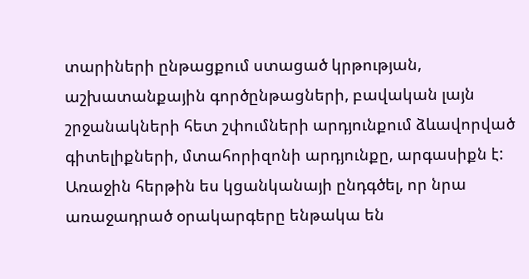տարիների ընթացքում ստացած կրթության, աշխատանքային գործընթացների, բավական լայն շրջանակների հետ շփումների արդյունքում ձևավորված գիտելիքների, մտահորիզոնի արդյունքը, արգասիքն է: Առաջին հերթին ես կցանկանայի ընդգծել, որ նրա առաջադրած օրակարգերը ենթակա են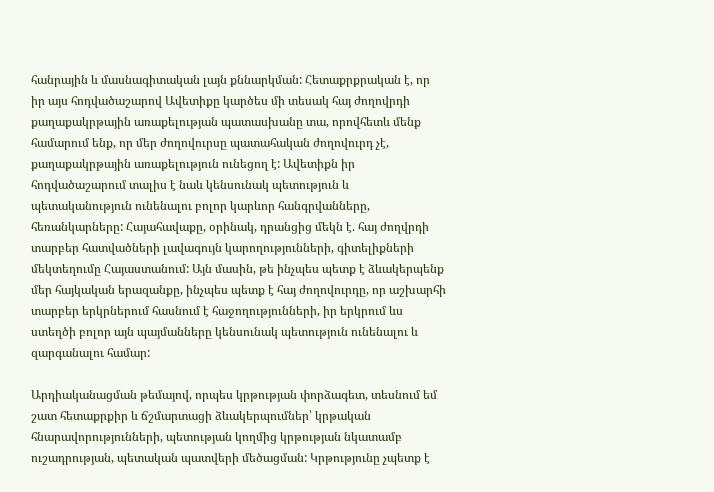հանրային և մասնագիտական լայն քննարկման: Հետաքրքրական է, որ իր այս հոդվածաշարով Ավետիքը կարծես մի տեսակ հայ ժողովրդի քաղաքակրթային առաքելության պատասխանը տա, որովհետև մենք համարում ենք, որ մեր ժողովուրսը պատահական ժողովուրդ չէ, քաղաքակրթային առաքելություն ունեցող է: Ավետիքն իր հոդվածաշարում տալիս է նաև կենսունակ պետություն և պետականություն ունենալու բոլոր կարևոր հանգրվանները, հեռանկարները: Հայահավաքը, օրինակ, դրանցից մեկն է. հայ ժողվրդի տարբեր հատվածների լավագույն կարողությունների, գիտելիքների մեկտեղումը Հայաստանում: Այն մասին, թե ինչպես պետք է ձևակերպենք մեր հայկական երազանքը, ինչպես պետք է հայ ժողովուրդը, որ աշխարհի տարբեր երկրներում հասնում է հաջողությունների, իր երկրում ևս ստեղծի բոլոր այն պայմանները կենսունակ պետություն ունենալու և զարգանալու համար:

Արդիականացման թեմայով, որպես կրթության փորձագետ, տեսնում եմ շատ հետաքրքիր և ճշմարտացի ձևակերպումներ՝ կրթական հնարավորությունների, պետության կողմից կրթության նկատամբ ուշադրության, պետական պատվերի մեծացման: Կրթությունը չպետք է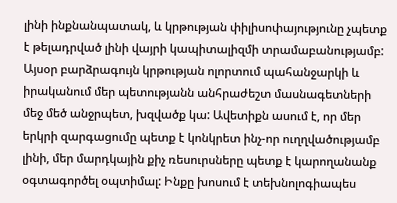լինի ինքնանպատակ, և կրթության փիլիսոփայությունը չպետք է թելադրված լինի վայրի կապիտալիզմի տրամաբանությամբ: Այսօր բարձրագույն կրթության ոլորտում պահանջարկի և իրականում մեր պետությանն անհրաժեշտ մասնագետների մեջ մեծ անջրպետ, խզվածք կա: Ավետիքն ասում է, որ մեր երկրի զարգացումը պետք է կոնկրետ ինչ-որ ուղղվածությամբ լինի, մեր մարդկային քիչ ռեսուրսները պետք է կարողանանք օգտագործել օպտիմալ: Ինքը խոսում է տեխնոլոգիապես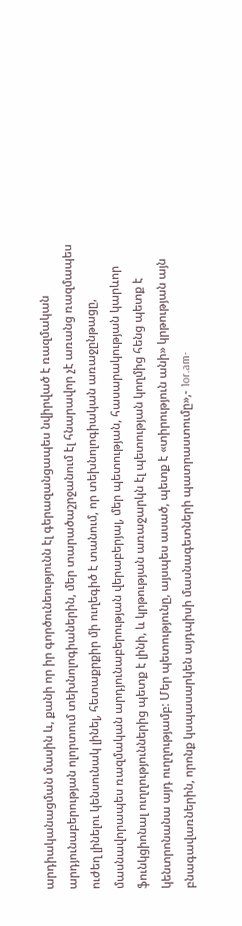արդիականացման մասին և, քանի որ իր գործունեությունն էլ գերազանցապես նվիրված է ռազմական արդյունաբերության ոլորտում տեխնոլոգիաներին, մեր տարածաշրջանում էլ հնարավոր չէ առանց ռազմապես ուժեղ լինելու կենսունակ լինել, հետաքրքիր մի ուղեգիծ է տանում, որ տեխնոլոգիական առաջընթացը, մասնավորապես ռազմական արդյունաբերության վերաբերյալ, մեր պետության, հասարակության կարևոր ֆունկցիոնալ ուղղություններից պետք է լինի, և կրթության առաջարկն էլ պետության կողմից հենց պետք է կենտրոնանա այդ ուղղությամբ: Մեր պետությունը, այսպես ասած, պետք է «տիրություն անի» կրթության այն բնագավառներին, որոնք կսպասարկեն այդպիսի մասնագետների պատրաստումը»,- 1or.am-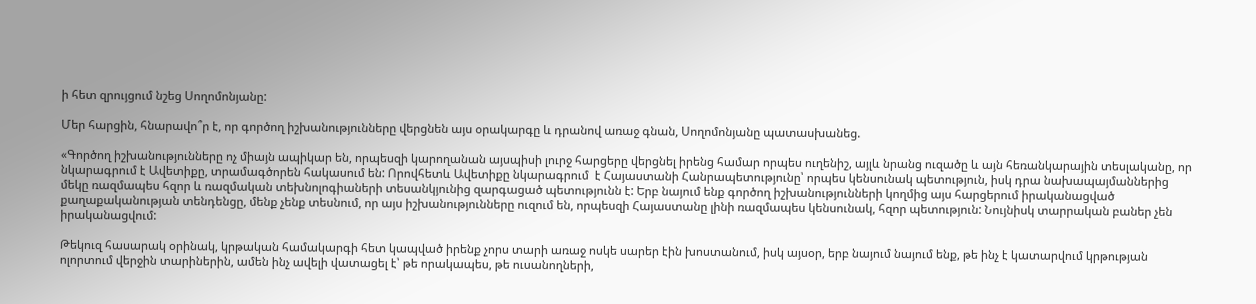ի հետ զրույցում նշեց Սողոմոնյանը:

Մեր հարցին, հնարավո՞ր է, որ գործող իշխանությունները վերցնեն այս օրակարգը և դրանով առաջ գնան, Սողոմոնյանը պատասխանեց.

«Գործող իշխանությունները ոչ միայն ապիկար են, որպեսզի կարողանան այսպիսի լուրջ հարցերը վերցնել իրենց համար որպես ուղենիշ, այլև նրանց ուզածը և այն հեռանկարային տեսլականը, որ նկարագրում է Ավետիքը, տրամագծորեն հակասում են: Որովհետև Ավետիքը նկարագրում  է Հայաստանի Հանրապետությունը՝ որպես կենսունակ պետություն, իսկ դրա նախապայմաններից մեկը ռազմապես հզոր և ռազմական տեխնոլոգիաների տեսանկյունից զարգացած պետությունն է: Երբ նայում ենք գործող իշխանությունների կողմից այս հարցերում իրականացված քաղաքականության տենդենցը, մենք չենք տեսնում, որ այս իշխանությունները ուզում են, որպեսզի Հայաստանը լինի ռազմապես կենսունակ, հզոր պետություն: Նույնիսկ տարրական բաներ չեն իրականացվում:

Թեկուզ հասարակ օրինակ, կրթական համակարգի հետ կապված իրենք չորս տարի առաջ ոսկե սարեր էին խոստանում, իսկ այսօր, երբ նայում նայում ենք, թե ինչ է կատարվում կրթության ոլորտում վերջին տարիներին, ամեն ինչ ավելի վատացել է՝ թե որակապես, թե ուսանողների,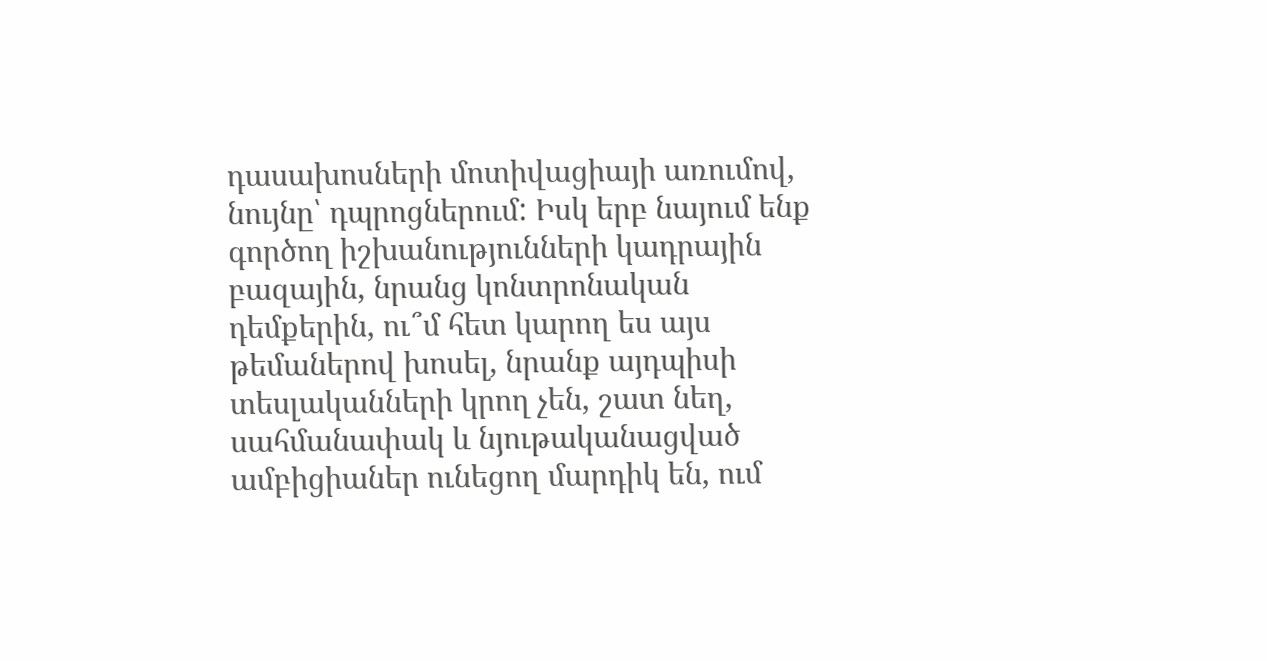դասախոսների մոտիվացիայի առումով, նույնը՝ դպրոցներում: Իսկ երբ նայում ենք գործող իշխանությունների կադրային բազային, նրանց կոնտրոնական դեմքերին, ու՞մ հետ կարող ես այս թեմաներով խոսել, նրանք այդպիսի տեսլականների կրող չեն, շատ նեղ, սահմանափակ և նյութականացված ամբիցիաներ ունեցող մարդիկ են, ում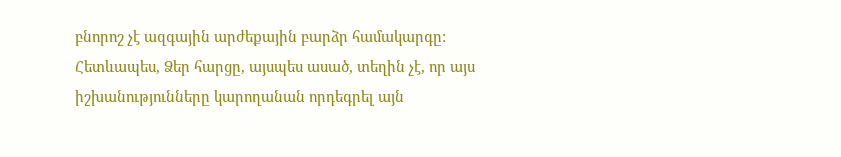բնորոշ չէ ազգային արժեքային բարձր համակարգը: Հետևապես, Ձեր հարցը, այսպես ասած, տեղին չէ, որ այս իշխանությունները կարողանան որդեգրել այն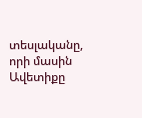տեսլականը, որի մասին Ավետիքը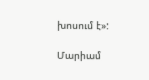խոսում է»:

Մարիամ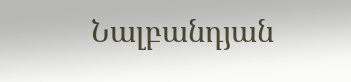Նալբանդյան